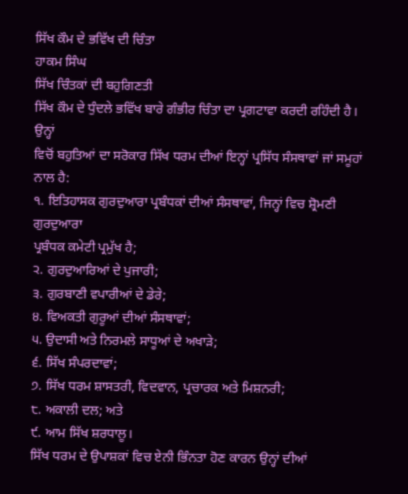ਸਿੱਖ ਕੌਮ ਦੇ ਭਵਿੱਖ ਦੀ ਚਿੰਤਾ
ਹਾਕਮ ਸਿੰਘ
ਸਿੱਖ ਚਿੰਤਕਾਂ ਦੀ ਬਹੁਗਿਣਤੀ
ਸਿੱਖ ਕੌਮ ਦੇ ਧੁੰਦਲੇ ਭਵਿੱਖ ਬਾਰੇ ਗੰਭੀਰ ਚਿੰਤਾ ਦਾ ਪ੍ਰਗਟਾਵਾ ਕਰਦੀ ਰਹਿੰਦੀ ਹੈ। ਉਨ੍ਹਾਂ
ਵਿਚੋਂ ਬਹੁਤਿਆਂ ਦਾ ਸਰੋਕਾਰ ਸਿੱਖ ਧਰਮ ਦੀਆਂ ਇਨ੍ਹਾਂ ਪ੍ਰਸਿੱਧ ਸੰਸਥਾਵਾਂ ਜਾਂ ਸਮੂਹਾਂ ਨਾਲ ਹੈ:
੧. ਇਤਿਹਾਸਕ ਗੁਰਦੁਆਰਾ ਪ੍ਰਬੰਧਕਾਂ ਦੀਆਂ ਸੰਸਥਾਵਾਂ, ਜਿਨ੍ਹਾਂ ਵਿਚ ਸ਼੍ਰੋਮਣੀ ਗੁਰਦੁਆਰਾ
ਪ੍ਰਬੰਧਕ ਕਮੇਟੀ ਪ੍ਰਮੁੱਖ ਹੈ;
੨. ਗੁਰਦੁਆਰਿਆਂ ਦੇ ਪੁਜਾਰੀ;
੩. ਗੁਰਬਾਣੀ ਵਪਾਰੀਆਂ ਦੇ ਡੇਰੇ;
੪. ਵਿਅਕਤੀ ਗੁਰੂਆਂ ਦੀਆਂ ਸੰਸਥਾਵਾਂ;
੫. ਉਦਾਸੀ ਅਤੇ ਨਿਰਮਲੇ ਸਾਧੂਆਂ ਦੇ ਅਖਾੜੇ;
੬. ਸਿੱਖ ਸੰਪਰਦਾਵਾਂ;
੭. ਸਿੱਖ ਧਰਮ ਸ਼ਾਸਤਰੀ, ਵਿਦਵਾਨ, ਪ੍ਰਚਾਰਕ ਅਤੇ ਮਿਸ਼ਨਰੀ;
੮. ਅਕਾਲੀ ਦਲ; ਅਤੇ
੯. ਆਮ ਸਿੱਖ ਸ਼ਰਧਾਲੂ।
ਸਿੱਖ ਧਰਮ ਦੇ ਉਪਾਸ਼ਕਾਂ ਵਿਚ ਏਨੀ ਭਿੰਨਤਾ ਹੋਣ ਕਾਰਨ ਉਨ੍ਹਾਂ ਦੀਆਂ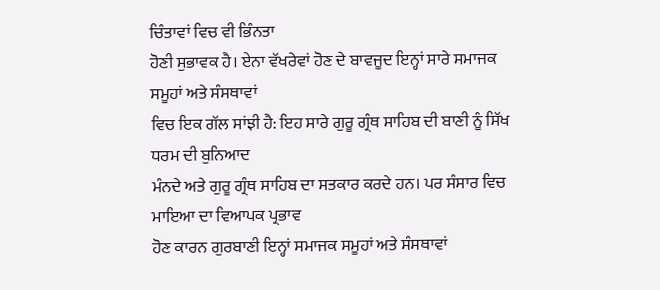ਚਿੰਤਾਵਾਂ ਵਿਚ ਵੀ ਭਿੰਨਤਾ
ਹੋਣੀ ਸੁਭਾਵਕ ਹੈ। ਏਨਾ ਵੱਖਰੇਵਾਂ ਹੋਣ ਦੇ ਬਾਵਜੂਦ ਇਨ੍ਹਾਂ ਸਾਰੇ ਸਮਾਜਕ ਸਮੂਹਾਂ ਅਤੇ ਸੰਸਥਾਵਾਂ
ਵਿਚ ਇਕ ਗੱਲ ਸਾਂਝੀ ਹੈ: ਇਹ ਸਾਰੇ ਗੁਰੂ ਗ੍ਰੰਥ ਸਾਹਿਬ ਦੀ ਬਾਣੀ ਨੂੰ ਸਿੱਖ ਧਰਮ ਦੀ ਬੁਨਿਆਦ
ਮੰਨਦੇ ਅਤੇ ਗੁਰੂ ਗ੍ਰੰਥ ਸਾਹਿਬ ਦਾ ਸਤਕਾਰ ਕਰਦੇ ਹਨ। ਪਰ ਸੰਸਾਰ ਵਿਚ ਮਾਇਆ ਦਾ ਵਿਆਪਕ ਪ੍ਰਭਾਵ
ਹੋਣ ਕਾਰਨ ਗੁਰਬਾਣੀ ਇਨ੍ਹਾਂ ਸਮਾਜਕ ਸਮੂਹਾਂ ਅਤੇ ਸੰਸਥਾਵਾਂ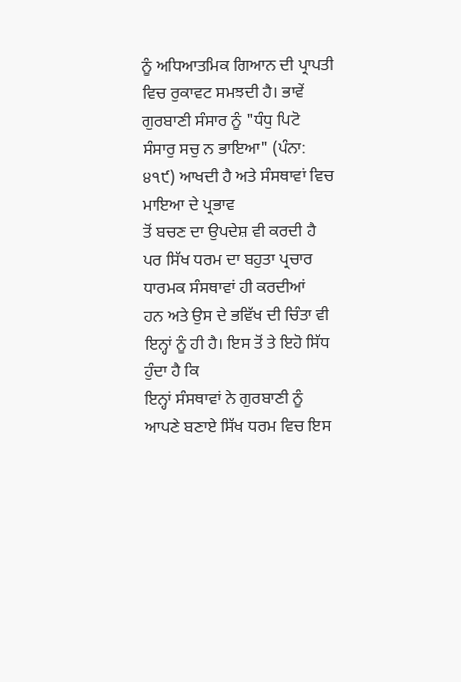ਨੂੰ ਅਧਿਆਤਮਿਕ ਗਿਆਨ ਦੀ ਪ੍ਰਾਪਤੀ
ਵਿਚ ਰੁਕਾਵਟ ਸਮਝਦੀ ਹੈ। ਭਾਵੇਂ ਗੁਰਬਾਣੀ ਸੰਸਾਰ ਨੂੰ "ਧੰਧੁ ਪਿਟੋ
ਸੰਸਾਰੁ ਸਚੁ ਨ ਭਾਇਆ" (ਪੰਨਾ: ੪੧੯) ਆਖਦੀ ਹੈ ਅਤੇ ਸੰਸਥਾਵਾਂ ਵਿਚ ਮਾਇਆ ਦੇ ਪ੍ਰਭਾਵ
ਤੋਂ ਬਚਣ ਦਾ ਉਪਦੇਸ਼ ਵੀ ਕਰਦੀ ਹੈ ਪਰ ਸਿੱਖ ਧਰਮ ਦਾ ਬਹੁਤਾ ਪ੍ਰਚਾਰ ਧਾਰਮਕ ਸੰਸਥਾਵਾਂ ਹੀ ਕਰਦੀਆਂ
ਹਨ ਅਤੇ ਉਸ ਦੇ ਭਵਿੱਖ ਦੀ ਚਿੰਤਾ ਵੀ ਇਨ੍ਹਾਂ ਨੂੰ ਹੀ ਹੈ। ਇਸ ਤੋਂ ਤੇ ਇਹੋ ਸਿੱਧ ਹੁੰਦਾ ਹੈ ਕਿ
ਇਨ੍ਹਾਂ ਸੰਸਥਾਵਾਂ ਨੇ ਗੁਰਬਾਣੀ ਨੂੰ ਆਪਣੇ ਬਣਾਏ ਸਿੱਖ ਧਰਮ ਵਿਚ ਇਸ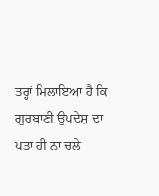ਤਰ੍ਹਾਂ ਮਿਲਾਇਆ ਹੈ ਕਿ
ਗੁਰਬਾਣੀ ਉਪਦੇਸ਼ ਦਾ ਪਤਾ ਹੀ ਨਾ ਚਲੇ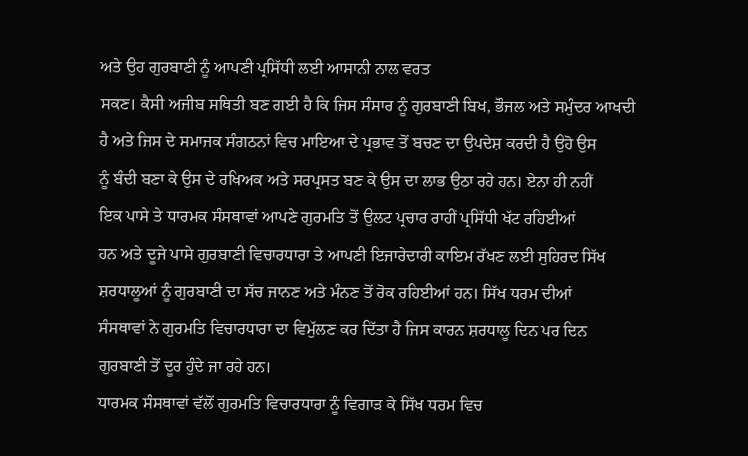ਅਤੇ ਉਹ ਗੁਰਬਾਣੀ ਨੂੰ ਆਪਣੀ ਪ੍ਰਸਿੱਧੀ ਲਈ ਆਸਾਨੀ ਨਾਲ ਵਰਤ
ਸਕਣ। ਕੈਸੀ ਅਜੀਬ ਸਥਿਤੀ ਬਣ ਗਈ ਹੈ ਕਿ ਜਿਸ ਸੰਸਾਰ ਨੂੰ ਗੁਰਬਾਣੀ ਬਿਖ, ਭੌਜਲ ਅਤੇ ਸਮੁੰਦਰ ਆਖਦੀ
ਹੈ ਅਤੇ ਜਿਸ ਦੇ ਸਮਾਜਕ ਸੰਗਠਨਾਂ ਵਿਚ ਮਾਇਆ ਦੇ ਪ੍ਰਭਾਵ ਤੋਂ ਬਚਣ ਦਾ ਉਪਦੇਸ਼ ਕਰਦੀ ਹੈ ਉਹੋ ਉਸ
ਨੂੰ ਬੰਦੀ ਬਣਾ ਕੇ ਉਸ ਦੇ ਰਖਿਅਕ ਅਤੇ ਸਰਪ੍ਰਸਤ ਬਣ ਕੇ ਉਸ ਦਾ ਲਾਭ ਉਠਾ ਰਹੇ ਹਨ। ਏਨਾ ਹੀ ਨਹੀਂ
ਇਕ ਪਾਸੇ ਤੇ ਧਾਰਮਕ ਸੰਸਥਾਵਾਂ ਆਪਣੇ ਗੁਰਮਤਿ ਤੋਂ ਉਲਟ ਪ੍ਰਚਾਰ ਰਾਹੀਂ ਪ੍ਰਸਿੱਧੀ ਖੱਟ ਰਹਿਈਆਂ
ਹਨ ਅਤੇ ਦੂਜੇ ਪਾਸੇ ਗੁਰਬਾਣੀ ਵਿਚਾਰਧਾਰਾ ਤੇ ਆਪਣੀ ਇਜਾਰੇਦਾਰੀ ਕਾਇਮ ਰੱਖਣ ਲਈ ਸੁਹਿਰਦ ਸਿੱਖ
ਸ਼ਰਧਾਲੂਆਂ ਨੂੰ ਗੁਰਬਾਣੀ ਦਾ ਸੱਚ ਜਾਨਣ ਅਤੇ ਮੰਨਣ ਤੋਂ ਰੋਕ ਰਹਿਈਆਂ ਹਨ। ਸਿੱਖ ਧਰਮ ਦੀਆਂ
ਸੰਸਥਾਵਾਂ ਨੇ ਗੁਰਮਤਿ ਵਿਚਾਰਧਾਰਾ ਦਾ ਵਿਮੁੱਲਣ ਕਰ ਦਿੱਤਾ ਹੈ ਜਿਸ ਕਾਰਨ ਸ਼ਰਧਾਲੂ ਦਿਨ ਪਰ ਦਿਨ
ਗੁਰਬਾਣੀ ਤੋਂ ਦੂਰ ਹੁੰਦੇ ਜਾ ਰਹੇ ਹਨ।
ਧਾਰਮਕ ਸੰਸਥਾਵਾਂ ਵੱਲੋਂ ਗੁਰਮਤਿ ਵਿਚਾਰਧਾਰਾ ਨੂੰ ਵਿਗਾੜ ਕੇ ਸਿੱਖ ਧਰਮ ਵਿਚ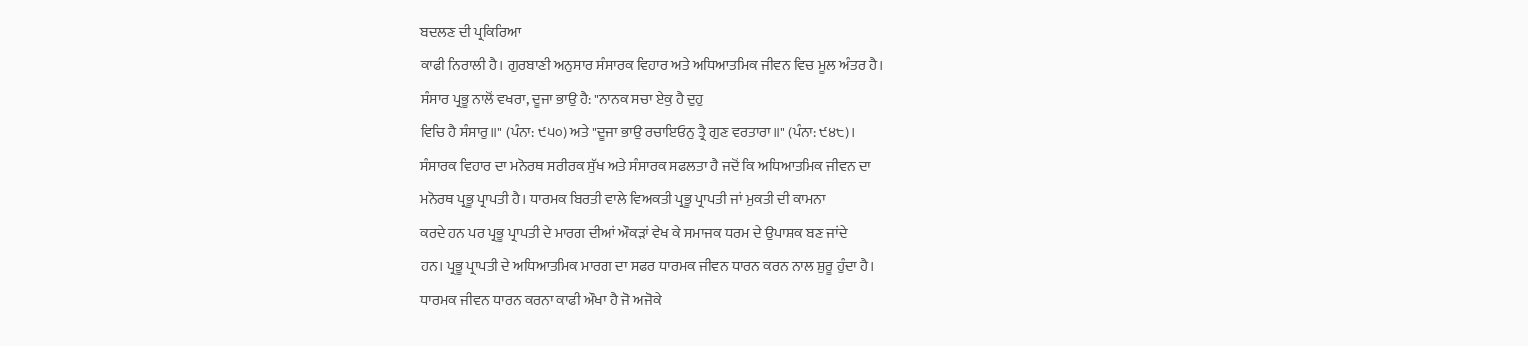ਬਦਲਣ ਦੀ ਪ੍ਰਕਿਰਿਆ
ਕਾਫੀ ਨਿਰਾਲੀ ਹੈ। ਗੁਰਬਾਣੀ ਅਨੁਸਾਰ ਸੰਸਾਰਕ ਵਿਹਾਰ ਅਤੇ ਅਧਿਆਤਮਿਕ ਜੀਵਨ ਵਿਚ ਮੂਲ ਅੰਤਰ ਹੈ।
ਸੰਸਾਰ ਪ੍ਰਭੂ ਨਾਲੋਂ ਵਖਰਾ, ਦੂਜਾ ਭਾਉ ਹੈ: "ਨਾਨਕ ਸਚਾ ਏਕੁ ਹੈ ਦੁਹੁ
ਵਿਚਿ ਹੈ ਸੰਸਾਰੁ॥" (ਪੰਨਾ: ੯੫੦) ਅਤੇ "ਦੂਜਾ ਭਾਉ ਰਚਾਇਓਨੁ ਤ੍ਰੈ ਗੁਣ ਵਰਤਾਰਾ॥" (ਪੰਨਾ: ੯੪੮)।
ਸੰਸਾਰਕ ਵਿਹਾਰ ਦਾ ਮਨੋਰਥ ਸਰੀਰਕ ਸੁੱਖ ਅਤੇ ਸੰਸਾਰਕ ਸਫਲਤਾ ਹੈ ਜਦੋਂ ਕਿ ਅਧਿਆਤਮਿਕ ਜੀਵਨ ਦਾ
ਮਨੋਰਥ ਪ੍ਰਭੂ ਪ੍ਰਾਪਤੀ ਹੈ। ਧਾਰਮਕ ਬਿਰਤੀ ਵਾਲੇ ਵਿਅਕਤੀ ਪ੍ਰਭੂ ਪ੍ਰਾਪਤੀ ਜਾਂ ਮੁਕਤੀ ਦੀ ਕਾਮਨਾ
ਕਰਦੇ ਹਨ ਪਰ ਪ੍ਰਭੂ ਪ੍ਰਾਪਤੀ ਦੇ ਮਾਰਗ ਦੀਆਂ ਔਕੜਾਂ ਵੇਖ ਕੇ ਸਮਾਜਕ ਧਰਮ ਦੇ ਉਪਾਸ਼ਕ ਬਣ ਜਾਂਦੇ
ਹਨ। ਪ੍ਰਭੂ ਪ੍ਰਾਪਤੀ ਦੇ ਅਧਿਆਤਮਿਕ ਮਾਰਗ ਦਾ ਸਫਰ ਧਾਰਮਕ ਜੀਵਨ ਧਾਰਨ ਕਰਨ ਨਾਲ ਸ਼ੁਰੂ ਹੁੰਦਾ ਹੈ।
ਧਾਰਮਕ ਜੀਵਨ ਧਾਰਨ ਕਰਨਾ ਕਾਫੀ ਔਖਾ ਹੈ ਜੋ ਅਜੋਕੇ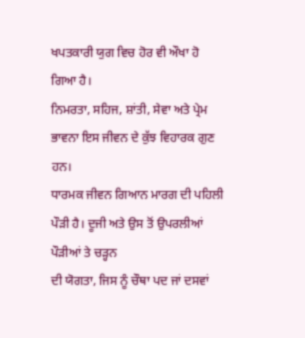ਖਪਤਕਾਰੀ ਯੁਗ ਵਿਚ ਹੋਰ ਵੀ ਔਖਾ ਹੋ ਗਿਆ ਹੈ।
ਨਿਮਰਤਾ, ਸਹਿਜ, ਸ਼ਾਂਤੀ, ਸੇਵਾ ਅਤੇ ਪ੍ਰੇਮ ਭਾਵਨਾ ਇਸ ਜੀਵਨ ਦੇ ਕੁੱਝ ਵਿਹਾਰਕ ਗੁਣ ਹਨ।
ਧਾਰਮਕ ਜੀਵਨ ਗਿਆਨ ਮਾਰਗ ਦੀ ਪਹਿਲੀ ਪੌੜੀ ਹੈ। ਦੂਜੀ ਅਤੇ ਉਸ ਤੋਂ ਉਪਰਲੀਆਂ ਪੌੜੀਆਂ ਤੇ ਚੜ੍ਹਨ
ਦੀ ਯੋਗਤਾ, ਜਿਸ ਨੂੰ ਚੌਥਾ ਪਦ ਜਾਂ ਦਸਵਾਂ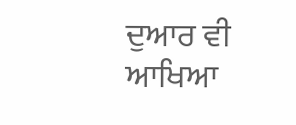ਦੁਆਰ ਵੀ ਆਖਿਆ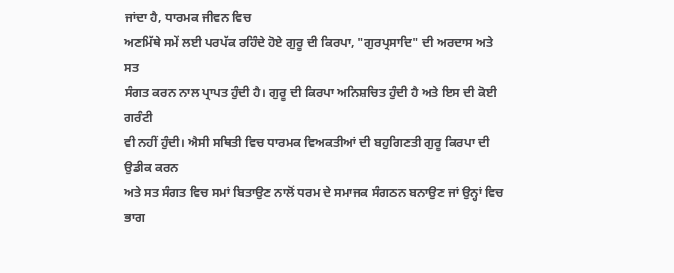ਜਾਂਦਾ ਹੈ, ਧਾਰਮਕ ਜੀਵਨ ਵਿਚ
ਅਣਮਿੱਥੇ ਸਮੇਂ ਲਈ ਪਰਪੱਕ ਰਹਿੰਦੇ ਹੋਏ ਗੁਰੂ ਦੀ ਕਿਰਪਾ, "ਗੁਰਪ੍ਰਸਾਦਿ" ਦੀ ਅਰਦਾਸ ਅਤੇ ਸਤ
ਸੰਗਤ ਕਰਨ ਨਾਲ ਪ੍ਰਾਪਤ ਹੁੰਦੀ ਹੈ। ਗੁਰੂ ਦੀ ਕਿਰਪਾ ਅਨਿਸ਼ਚਿਤ ਹੁੰਦੀ ਹੈ ਅਤੇ ਇਸ ਦੀ ਕੋਈ ਗਰੰਟੀ
ਵੀ ਨਹੀਂ ਹੁੰਦੀ। ਐਸੀ ਸਥਿਤੀ ਵਿਚ ਧਾਰਮਕ ਵਿਅਕਤੀਆਂ ਦੀ ਬਹੁਗਿਣਤੀ ਗੁਰੂ ਕਿਰਪਾ ਦੀ ਉਡੀਕ ਕਰਨ
ਅਤੇ ਸਤ ਸੰਗਤ ਵਿਚ ਸਮਾਂ ਬਿਤਾਉਣ ਨਾਲੋਂ ਧਰਮ ਦੇ ਸਮਾਜਕ ਸੰਗਠਨ ਬਨਾਉਣ ਜਾਂ ਉਨ੍ਹਾਂ ਵਿਚ ਭਾਗ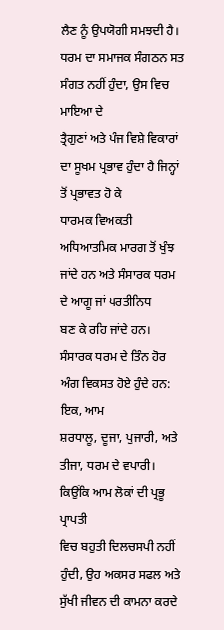ਲੈਣ ਨੂੰ ਉਪਯੋਗੀ ਸਮਝਦੀ ਹੈ। ਧਰਮ ਦਾ ਸਮਾਜਕ ਸੰਗਠਨ ਸਤ ਸੰਗਤ ਨਹੀਂ ਹੁੰਦਾ, ਉਸ ਵਿਚ ਮਾਇਆ ਦੇ
ਤ੍ਰੈਗੁਣਾਂ ਅਤੇ ਪੰਜ ਵਿਸ਼ੇ ਵਿਕਾਰਾਂ ਦਾ ਸੂਖਮ ਪ੍ਰਭਾਵ ਹੁੰਦਾ ਹੈ ਜਿਨ੍ਹਾਂ ਤੋਂ ਪ੍ਰਭਾਵਤ ਹੋ ਕੇ
ਧਾਰਮਕ ਵਿਅਕਤੀ ਅਧਿਆਤਮਿਕ ਮਾਰਗ ਤੋਂ ਖੁੰਝ ਜਾਂਦੇ ਹਨ ਅਤੇ ਸੰਸਾਰਕ ਧਰਮ ਦੇ ਆਗੂ ਜਾਂ ੫ਰਤੀਨਿਧ
ਬਣ ਕੇ ਰਹਿ ਜਾਂਦੇ ਹਨ। ਸੰਸਾਰਕ ਧਰਮ ਦੇ ਤਿੰਨ ਹੋਰ ਅੰਗ ਵਿਕਸਤ ਹੋਏ ਹੁੰਦੇ ਹਨ: ਇਕ, ਆਮ
ਸ਼ਰਧਾਲੂ, ਦੂਜਾ, ਪੁਜਾਰੀ, ਅਤੇ ਤੀਜਾ, ਧਰਮ ਦੇ ਵਪਾਰੀ। ਕਿਉਂਕਿ ਆਮ ਲੋਕਾਂ ਦੀ ਪ੍ਰਭੂ ਪ੍ਰਾਪਤੀ
ਵਿਚ ਬਹੁਤੀ ਦਿਲਚਸਪੀ ਨਹੀਂ ਹੁੰਦੀ, ਉਹ ਅਕਸਰ ਸਫਲ ਅਤੇ ਸੁੱਖੀ ਜੀਵਨ ਦੀ ਕਾਮਨਾ ਕਰਦੇ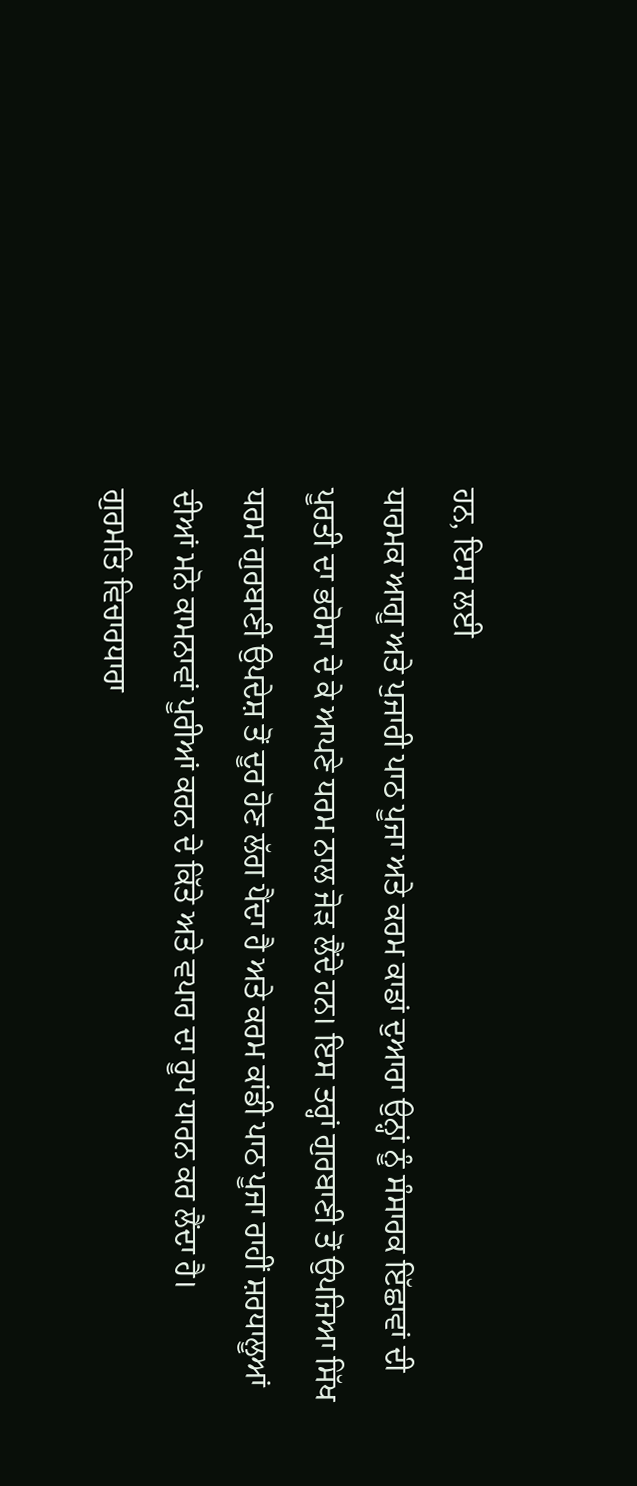ਹਨ, ਇਸ ਲਈ
ਧਾਰਮਕ ਆਗੂ ਅਤੇ ਪੁਜਾਰੀ ਪਾਠ ਪੂਜਾ ਅਤੇ ਕਰਮ ਕਾਡਾਂ ਦੁਆਰਾ ਉਨ੍ਹਾਂ ਨੂੰ ਸੰਸਾਰਕ ਇੱਛਾਵਾਂ ਦੀ
ਪੂਰਤੀ ਦਾ ਭਰੋਸਾ ਦੇ ਕੇ ਆਪਣੇ ਧਰਮ ਨਾਲ ਜੋੜ ਲੈਂਦੇ ਹਨ। ਇਸ ਤਰ੍ਹਾਂ ਗੁਰਬਾਣੀ ਤੋਂ ਉਪਜਿਆ ਸਿੱਖ
ਧਰਮ ਗੁਰਬਾਣੀ ਉਪਦੇਸ਼ ਤੋਂ ਦੂਰ ਹੋਣ ਲੱਗ ਪੈਂਦਾ ਹੈ ਅਤੇ ਕਰਮ ਕਾਂਡੀ ਪਾਠ ਪੂਜਾ ਰਾਹੀਂ ਸ਼ਰਧਾਲੂਆਂ
ਦੀਆਂ ਮਨੋ ਕਾਮਨਾਵਾਂ ਪੂਰੀਆਂ ਕਰਨ ਦੇ ਕਿੱਤੇ ਅਤੇ ਵਪਾਰ ਦਾ ਰੂਪ ਧਾਰਨ ਕਰ ਲੈਂਦਾ ਹੈ।
ਗੁਰਮਤਿ ਵਿਚਾਰਧਾਰਾ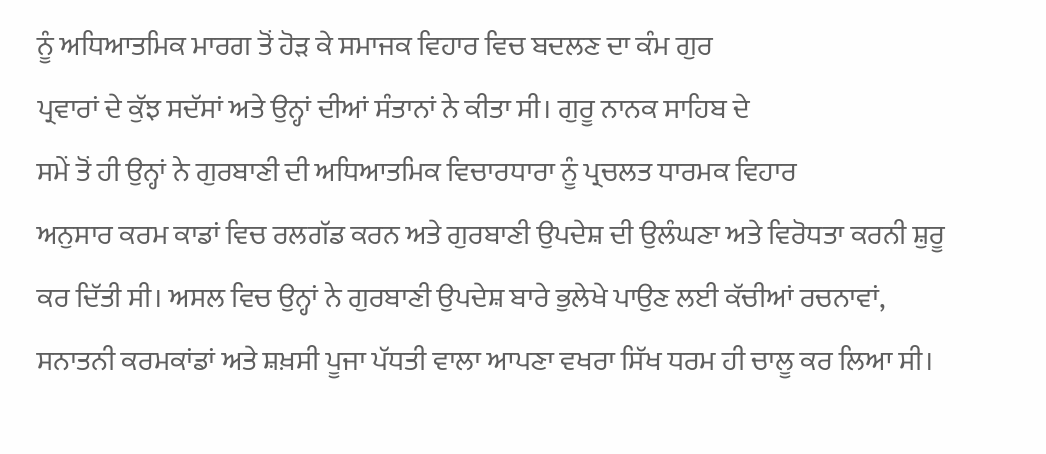ਨੂੰ ਅਧਿਆਤਮਿਕ ਮਾਰਗ ਤੋਂ ਹੋੜ ਕੇ ਸਮਾਜਕ ਵਿਹਾਰ ਵਿਚ ਬਦਲਣ ਦਾ ਕੰਮ ਗੁਰ
ਪ੍ਰਵਾਰਾਂ ਦੇ ਕੁੱਝ ਸਦੱਸਾਂ ਅਤੇ ਉਨ੍ਹਾਂ ਦੀਆਂ ਸੰਤਾਨਾਂ ਨੇ ਕੀਤਾ ਸੀ। ਗੁਰੂ ਨਾਨਕ ਸਾਹਿਬ ਦੇ
ਸਮੇਂ ਤੋਂ ਹੀ ਉਨ੍ਹਾਂ ਨੇ ਗੁਰਬਾਣੀ ਦੀ ਅਧਿਆਤਮਿਕ ਵਿਚਾਰਧਾਰਾ ਨੂੰ ਪ੍ਰਚਲਤ ਧਾਰਮਕ ਵਿਹਾਰ
ਅਨੁਸਾਰ ਕਰਮ ਕਾਡਾਂ ਵਿਚ ਰਲਗੱਡ ਕਰਨ ਅਤੇ ਗੁਰਬਾਣੀ ਉਪਦੇਸ਼ ਦੀ ਉਲੰਘਣਾ ਅਤੇ ਵਿਰੋਧਤਾ ਕਰਨੀ ਸ਼ੁਰੂ
ਕਰ ਦਿੱਤੀ ਸੀ। ਅਸਲ ਵਿਚ ਉਨ੍ਹਾਂ ਨੇ ਗੁਰਬਾਣੀ ਉਪਦੇਸ਼ ਬਾਰੇ ਭੁਲੇਖੇ ਪਾਉਣ ਲਈ ਕੱਚੀਆਂ ਰਚਨਾਵਾਂ,
ਸਨਾਤਨੀ ਕਰਮਕਾਂਡਾਂ ਅਤੇ ਸ਼ਖ਼ਸੀ ਪੂਜਾ ਪੱਧਤੀ ਵਾਲਾ ਆਪਣਾ ਵਖਰਾ ਸਿੱਖ ਧਰਮ ਹੀ ਚਾਲੂ ਕਰ ਲਿਆ ਸੀ।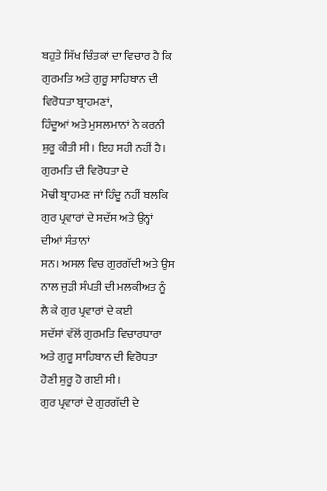ਬਹੁਤੇ ਸਿੱਖ ਚਿੰਤਕਾਂ ਦਾ ਵਿਚਾਰ ਹੈ ਕਿ ਗੁਰਮਤਿ ਅਤੇ ਗੁਰੂ ਸਾਹਿਬਾਨ ਦੀ ਵਿਰੋਧਤਾ ਬ੍ਰਾਹਮਣਾਂ,
ਹਿੰਦੂਆਂ ਅਤੇ ਮੁਸਲਮਾਨਾਂ ਨੇ ਕਰਨੀ ਸ਼ੁਰੂ ਕੀਤੀ ਸੀ। ਇਹ ਸਹੀ ਨਹੀਂ ਹੈ। ਗੁਰਮਤਿ ਦੀ ਵਿਰੋਧਤਾ ਦੇ
ਮੋਢੀ ਬ੍ਰਾਹਮਣ ਜਾਂ ਹਿੰਦੂ ਨਹੀਂ ਬਲਕਿ ਗੁਰ ਪ੍ਰਵਾਰਾਂ ਦੇ ਸਦੱਸ ਅਤੇ ਉਨ੍ਹਾਂ ਦੀਆਂ ਸੰਤਾਨਾਂ
ਸਨ। ਅਸਲ ਵਿਚ ਗੁਰਗੱਦੀ ਅਤੇ ਉਸ ਨਾਲ ਜੁੜੀ ਸੰਪਤੀ ਦੀ ਮਲਕੀਅਤ ਨੂੰ ਲੈ ਕੇ ਗੁਰ ਪ੍ਰਵਾਰਾਂ ਦੇ ਕਈ
ਸਦੱਸਾਂ ਵੱਲੋਂ ਗੁਰਮਤਿ ਵਿਚਾਰਧਾਰਾ ਅਤੇ ਗੁਰੂ ਸਾਹਿਬਾਨ ਦੀ ਵਿਰੋਧਤਾ ਹੋਣੀ ਸ਼ੁਰੂ ਹੋ ਗਈ ਸੀ।
ਗੁਰ ਪ੍ਰਵਾਰਾਂ ਦੇ ਗੁਰਗੱਦੀ ਦੇ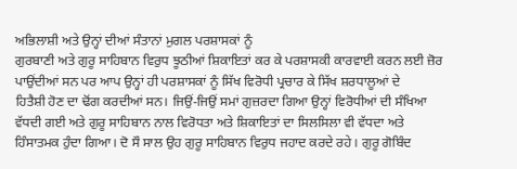ਅਭਿਲਾਸ਼ੀ ਅਤੇ ਉਨ੍ਹਾਂ ਦੀਆਂ ਸੰਤਾਨਾਂ ਮੁਗਲ ਪਰਸ਼ਾਸਕਾਂ ਨੂੰ
ਗੁਰਬਾਣੀ ਅਤੇ ਗੁਰੂ ਸਾਹਿਬਾਨ ਵਿਰੁਧ ਝੂਠੀਆਂ ਸ਼ਿਕਾਇਤਾਂ ਕਰ ਕੇ ਪਰਸ਼ਾਸਕੀ ਕਾਰਵਾਈ ਕਰਨ ਲਈ ਜ਼ੋਰ
ਪਾਉਂਦੀਆਂ ਸਨ ਪਰ ਆਪ ਉਨ੍ਹਾਂ ਹੀ ਪਰਸ਼ਾਸਕਾਂ ਨੂੰ ਸਿੱਖ ਵਿਰੋਧੀ ਪ੍ਰਚਾਰ ਕੇ ਸਿੱਖ ਸ਼ਰਧਾਲੂਆਂ ਦੇ
ਹਿਤੈਸ਼ੀ ਹੋਣ ਦਾ ਢੋਂਗ ਕਰਦੀਆਂ ਸਨ। ਜਿਉਂ-ਜਿਉਂ ਸਮਾਂ ਗੁਜ਼ਰਦਾ ਗਿਆ ਉਨ੍ਹਾਂ ਵਿਰੋਧੀਆਂ ਦੀ ਸੰਖਿਆ
ਵੱਧਦੀ ਗਈ ਅਤੇ ਗੁਰੂ ਸਾਹਿਬਾਨ ਨਾਲ ਵਿਰੋਧਤਾ ਅਤੇ ਸ਼ਿਕਾਇਤਾਂ ਦਾ ਸਿਲਸਿਲਾ ਵੀ ਵੱਧਦਾ ਅਤੇ
ਹਿੰਸਾਤਮਕ ਹੁੰਦਾ ਗਿਆ। ਦੋ ਸੌ ਸਾਲ ਉਹ ਗੁਰੂ ਸਾਹਿਬਾਨ ਵਿਰੁਧ ਜਹਾਦ ਕਰਦੇ ਰਹੇ। ਗੁਰੂ ਗੋਬਿੰਦ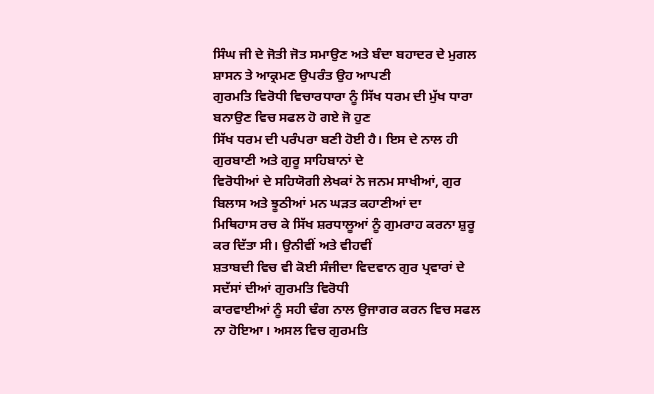ਸਿੰਘ ਜੀ ਦੇ ਜੋਤੀ ਜੋਤ ਸਮਾਉਣ ਅਤੇ ਬੰਦਾ ਬਹਾਦਰ ਦੇ ਮੁਗਲ ਸ਼ਾਸਨ ਤੇ ਆਕ੍ਰਮਣ ਉਪਰੰਤ ਉਹ ਆਪਣੀ
ਗੁਰਮਤਿ ਵਿਰੋਧੀ ਵਿਚਾਰਧਾਰਾ ਨੂੰ ਸਿੱਖ ਧਰਮ ਦੀ ਮੁੱਖ ਧਾਰਾ ਬਨਾਉਣ ਵਿਚ ਸਫਲ ਹੋ ਗਏ ਜੋ ਹੁਣ
ਸਿੱਖ ਧਰਮ ਦੀ ਪਰੰਪਰਾ ਬਣੀ ਹੋਈ ਹੈ। ਇਸ ਦੇ ਨਾਲ ਹੀ ਗੁਰਬਾਣੀ ਅਤੇ ਗੁਰੂ ਸਾਹਿਬਾਨਾਂ ਦੇ
ਵਿਰੋਧੀਆਂ ਦੇ ਸਹਿਯੋਗੀ ਲੇਖਕਾਂ ਨੇ ਜਨਮ ਸਾਖੀਆਂ, ਗੁਰ ਬਿਲਾਸ ਅਤੇ ਝੂਠੀਆਂ ਮਨ ਘੜਤ ਕਹਾਣੀਆਂ ਦਾ
ਮਿਥਿਹਾਸ ਰਚ ਕੇ ਸਿੱਖ ਸ਼ਰਧਾਲੂਆਂ ਨੂੰ ਗੁਮਰਾਹ ਕਰਨਾ ਸ਼ੁਰੂ ਕਰ ਦਿੱਤਾ ਸੀ। ਉਨੀਵੀਂ ਅਤੇ ਵੀਹਵੀਂ
ਸ਼ਤਾਬਦੀ ਵਿਚ ਵੀ ਕੋਈ ਸੰਜੀਦਾ ਵਿਦਵਾਨ ਗੁਰ ਪ੍ਰਵਾਰਾਂ ਦੇ ਸਦੱਸਾਂ ਦੀਆਂ ਗੁਰਮਤਿ ਵਿਰੋਧੀ
ਕਾਰਵਾਈਆਂ ਨੂੰ ਸਹੀ ਢੰਗ ਨਾਲ ਉਜਾਗਰ ਕਰਨ ਵਿਚ ਸਫਲ ਨਾ ਹੋਇਆ। ਅਸਲ ਵਿਚ ਗੁਰਮਤਿ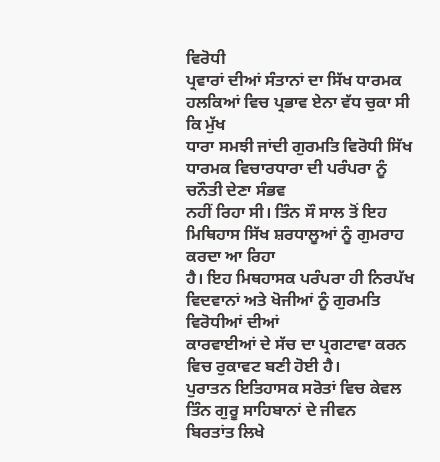ਵਿਰੋਧੀ
ਪ੍ਰਵਾਰਾਂ ਦੀਆਂ ਸੰਤਾਨਾਂ ਦਾ ਸਿੱਖ ਧਾਰਮਕ ਹਲਕਿਆਂ ਵਿਚ ਪ੍ਰਭਾਵ ਏਨਾ ਵੱਧ ਚੁਕਾ ਸੀ ਕਿ ਮੁੱਖ
ਧਾਰਾ ਸਮਝੀ ਜਾਂਦੀ ਗੁਰਮਤਿ ਵਿਰੋਧੀ ਸਿੱਖ ਧਾਰਮਕ ਵਿਚਾਰਧਾਰਾ ਦੀ ਪਰੰਪਰਾ ਨੂੰ ਚਨੌਤੀ ਦੇਣਾ ਸੰਭਵ
ਨਹੀਂ ਰਿਹਾ ਸੀ। ਤਿੰਨ ਸੌ ਸਾਲ ਤੋਂ ਇਹ ਮਿਥਿਹਾਸ ਸਿੱਖ ਸ਼ਰਧਾਲੂਆਂ ਨੂੰ ਗੁਮਰਾਹ ਕਰਦਾ ਆ ਰਿਹਾ
ਹੈ। ਇਹ ਮਿਥਹਾਸਕ ਪਰੰਪਰਾ ਹੀ ਨਿਰਪੱਖ ਵਿਦਵਾਨਾਂ ਅਤੇ ਖੋਜੀਆਂ ਨੂੰ ਗੁਰਮਤਿ ਵਿਰੋਧੀਆਂ ਦੀਆਂ
ਕਾਰਵਾਈਆਂ ਦੇ ਸੱਚ ਦਾ ਪ੍ਰਗਟਾਵਾ ਕਰਨ ਵਿਚ ਰੁਕਾਵਟ ਬਣੀ ਹੋਈ ਹੈ।
ਪੁਰਾਤਨ ਇਤਿਹਾਸਕ ਸਰੋਤਾਂ ਵਿਚ ਕੇਵਲ ਤਿੰਨ ਗੁਰੂ ਸਾਹਿਬਾਨਾਂ ਦੇ ਜੀਵਨ
ਬਿਰਤਾਂਤ ਲਿਖੇ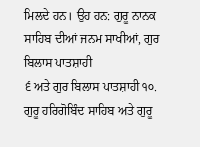ਮਿਲਦੇ ਹਨ। ਉਹ ਹਨ: ਗੁਰੂ ਨਾਨਕ ਸਾਹਿਬ ਦੀਆਂ ਜਨਮ ਸਾਖੀਆਂ, ਗੁਰ ਬਿਲਾਸ ਪਾਤਸ਼ਾਹੀ
੬ ਅਤੇ ਗੁਰ ਬਿਲਾਸ ਪਾਤਸ਼ਾਹੀ ੧੦. ਗੁਰੂ ਹਰਿਗੋਬਿੰਦ ਸਾਹਿਬ ਅਤੇ ਗੁਰੂ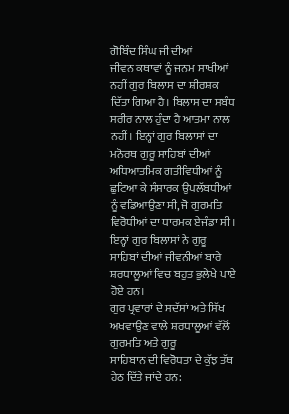ਗੋਬਿੰਦ ਸਿੰਘ ਜੀ ਦੀਆਂ
ਜੀਵਨ ਕਥਾਵਾਂ ਨੂੰ ਜਨਮ ਸਾਖੀਆਂ ਨਹੀਂ ਗੁਰ ਬਿਲਾਸ ਦਾ ਸ਼ੀਰਸ਼ਕ ਦਿੱਤਾ ਗਿਆ ਹੈ। ਬਿਲਾਸ ਦਾ ਸਬੰਧ
ਸਰੀਰ ਨਾਲ ਹੁੰਦਾ ਹੈ ਆਤਮਾ ਨਾਲ ਨਹੀਂ। ਇਨ੍ਹਾਂ ਗੁਰ ਬਿਲਾਸਾਂ ਦਾ ਮਨੋਰਥ ਗੁਰੂ ਸਾਹਿਬਾਂ ਦੀਆਂ
ਅਧਿਆਤਮਿਕ ਗਤੀਵਿਧੀਆਂ ਨੂੰ ਛੁਟਿਆ ਕੇ ਸੰਸਾਰਕ ਉਪਲੱਬਧੀਆਂ ਨੂੰ ਵਡਿਆਉਣਾ ਸੀ, ਜੋ ਗੁਰਮਤਿ
ਵਿਰੋਧੀਆਂ ਦਾ ਧਾਰਮਕ ਏਜੰਡਾ ਸੀ। ਇਨ੍ਹਾਂ ਗੁਰ ਬਿਲਾਸਾਂ ਨੇ ਗੁਰੂ ਸਾਹਿਬਾਂ ਦੀਆਂ ਜੀਵਨੀਆਂ ਬਾਰੇ
ਸ਼ਰਧਾਲੂਆਂ ਵਿਚ ਬਹੁਤ ਭੁਲੇਖੇ ਪਾਏ ਹੋਏ ਹਨ।
ਗੁਰ ਪ੍ਰਵਾਰਾਂ ਦੇ ਸਦੱਸਾਂ ਅਤੇ ਸਿੱਖ ਅਖਵਾਉਣ ਵਾਲੇ ਸ਼ਰਧਾਲੂਆਂ ਵੱਲੋਂ ਗੁਰਮਤਿ ਅਤੇ ਗੁਰੂ
ਸਾਹਿਬਾਨ ਦੀ ਵਿਰੋਧਤਾ ਦੇ ਕੁੱਝ ਤੱਥ ਹੇਠ ਦਿੱਤੇ ਜਾਂਦੇ ਹਨ: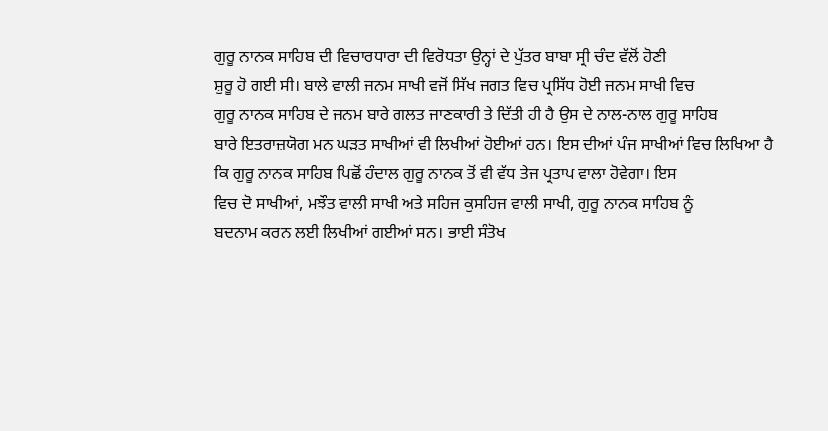ਗੁਰੂ ਨਾਨਕ ਸਾਹਿਬ ਦੀ ਵਿਚਾਰਧਾਰਾ ਦੀ ਵਿਰੋਧਤਾ ਉਨ੍ਹਾਂ ਦੇ ਪੁੱਤਰ ਬਾਬਾ ਸ੍ਰੀ ਚੰਦ ਵੱਲੋਂ ਹੋਣੀ
ਸ਼ੁਰੂ ਹੋ ਗਈ ਸੀ। ਬਾਲੇ ਵਾਲੀ ਜਨਮ ਸਾਖੀ ਵਜੋਂ ਸਿੱਖ ਜਗਤ ਵਿਚ ਪ੍ਰਸਿੱਧ ਹੋਈ ਜਨਮ ਸਾਖੀ ਵਿਚ
ਗੁਰੂ ਨਾਨਕ ਸਾਹਿਬ ਦੇ ਜਨਮ ਬਾਰੇ ਗਲਤ ਜਾਣਕਾਰੀ ਤੇ ਦਿੱਤੀ ਹੀ ਹੈ ਉਸ ਦੇ ਨਾਲ-ਨਾਲ ਗੁਰੂ ਸਾਹਿਬ
ਬਾਰੇ ਇਤਰਾਜ਼ਯੋਗ ਮਨ ਘੜਤ ਸਾਖੀਆਂ ਵੀ ਲਿਖੀਆਂ ਹੋਈਆਂ ਹਨ। ਇਸ ਦੀਆਂ ਪੰਜ ਸਾਖੀਆਂ ਵਿਚ ਲਿਖਿਆ ਹੈ
ਕਿ ਗੁਰੂ ਨਾਨਕ ਸਾਹਿਬ ਪਿਛੋਂ ਹੰਦਾਲ ਗੁਰੂ ਨਾਨਕ ਤੋਂ ਵੀ ਵੱਧ ਤੇਜ ਪ੍ਰਤਾਪ ਵਾਲਾ ਹੋਵੇਗਾ। ਇਸ
ਵਿਚ ਦੋ ਸਾਖੀਆਂ, ਮਝੌਤ ਵਾਲੀ ਸਾਖੀ ਅਤੇ ਸਹਿਜ ਕੁਸਹਿਜ ਵਾਲੀ ਸਾਖੀ, ਗੁਰੂ ਨਾਨਕ ਸਾਹਿਬ ਨੂੰ
ਬਦਨਾਮ ਕਰਨ ਲਈ ਲਿਖੀਆਂ ਗਈਆਂ ਸਨ। ਭਾਈ ਸੰਤੋਖ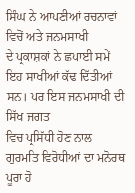ਸਿੰਘ ਨੇ ਆਪਣੀਆਂ ਰਚਨਾਵਾਂ ਵਿਚੋਂ ਅਤੇ ਜਨਮਸਾਖੀ
ਦੇ ਪ੍ਰਕਾਸ਼ਕਾਂ ਨੇ ਛਪਾਈ ਸਮੇਂ ਇਹ ਸਾਖੀਆਂ ਕੱਢ ਦਿੱਤੀਆਂ ਸਨ। ਪਰ ਇਸ ਜਨਮਸਾਖੀ ਦੀ ਸਿੱਖ ਜਗਤ
ਵਿਚ ਪ੍ਰਸਿੱਧੀ ਹੋਣ ਨਾਲ ਗੁਰਮਤਿ ਵਿਰੋਧੀਆਂ ਦਾ ਮਨੋਰਥ ਪੂਰਾ ਹੋ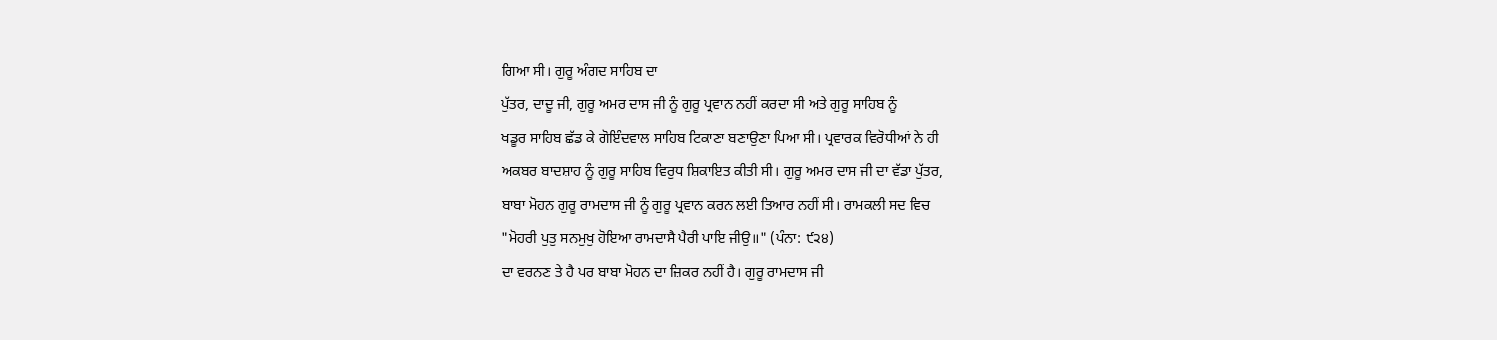ਗਿਆ ਸੀ। ਗੁਰੂ ਅੰਗਦ ਸਾਹਿਬ ਦਾ
ਪੁੱਤਰ, ਦਾਦੂ ਜੀ, ਗੁਰੂ ਅਮਰ ਦਾਸ ਜੀ ਨੂੰ ਗੁਰੂ ਪ੍ਰਵਾਨ ਨਹੀਂ ਕਰਦਾ ਸੀ ਅਤੇ ਗੁਰੂ ਸਾਹਿਬ ਨੂੰ
ਖਡੂਰ ਸਾਹਿਬ ਛੱਡ ਕੇ ਗੋਇੰਦਵਾਲ ਸਾਹਿਬ ਟਿਕਾਣਾ ਬਣਾਉਣਾ ਪਿਆ ਸੀ। ਪ੍ਰਵਾਰਕ ਵਿਰੋਧੀਆਂ ਨੇ ਹੀ
ਅਕਬਰ ਬਾਦਸ਼ਾਹ ਨੂੰ ਗੁਰੂ ਸਾਹਿਬ ਵਿਰੁਧ ਸ਼ਿਕਾਇਤ ਕੀਤੀ ਸੀ। ਗੁਰੂ ਅਮਰ ਦਾਸ ਜੀ ਦਾ ਵੱਡਾ ਪੁੱਤਰ,
ਬਾਬਾ ਮੋਹਨ ਗੁਰੂ ਰਾਮਦਾਸ ਜੀ ਨੂੰ ਗੁਰੂ ਪ੍ਰਵਾਨ ਕਰਨ ਲਈ ਤਿਆਰ ਨਹੀਂ ਸੀ। ਰਾਮਕਲੀ ਸਦ ਵਿਚ
"ਮੋਹਰੀ ਪੁਤੁ ਸਨਮੁਖੁ ਹੋਇਆ ਰਾਮਦਾਸੈ ਪੈਰੀ ਪਾਇ ਜੀਉ॥" (ਪੰਨਾ: ੯੨੪)
ਦਾ ਵਰਨਣ ਤੇ ਹੈ ਪਰ ਬਾਬਾ ਮੋਹਨ ਦਾ ਜ਼ਿਕਰ ਨਹੀਂ ਹੈ। ਗੁਰੂ ਰਾਮਦਾਸ ਜੀ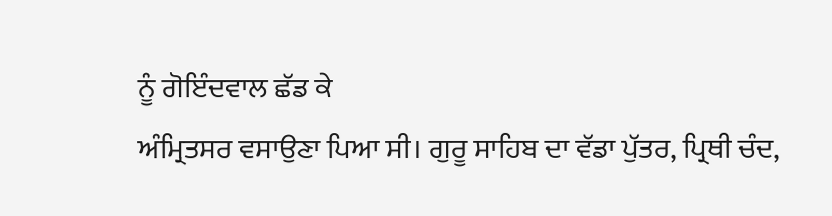ਨੂੰ ਗੋਇੰਦਵਾਲ ਛੱਡ ਕੇ
ਅੰਮ੍ਰਿਤਸਰ ਵਸਾਉਣਾ ਪਿਆ ਸੀ। ਗੁਰੂ ਸਾਹਿਬ ਦਾ ਵੱਡਾ ਪੁੱਤਰ, ਪ੍ਰਿਥੀ ਚੰਦ,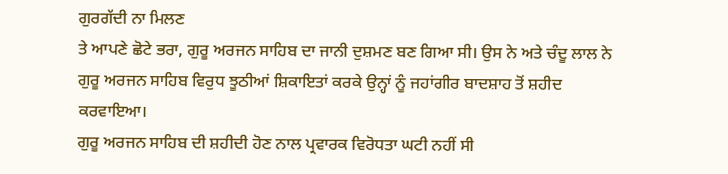ਗੁਰਗੱਦੀ ਨਾ ਮਿਲਣ
ਤੇ ਆਪਣੇ ਛੋਟੇ ਭਰਾ, ਗੁਰੂ ਅਰਜਨ ਸਾਹਿਬ ਦਾ ਜਾਨੀ ਦੁਸ਼ਮਣ ਬਣ ਗਿਆ ਸੀ। ਉਸ ਨੇ ਅਤੇ ਚੰਦੂ ਲਾਲ ਨੇ
ਗੁਰੂ ਅਰਜਨ ਸਾਹਿਬ ਵਿਰੁਧ ਝੂਠੀਆਂ ਸ਼ਿਕਾਇਤਾਂ ਕਰਕੇ ਉਨ੍ਹਾਂ ਨੂੰ ਜਹਾਂਗੀਰ ਬਾਦਸ਼ਾਹ ਤੋਂ ਸ਼ਹੀਦ
ਕਰਵਾਇਆ।
ਗੁਰੂ ਅਰਜਨ ਸਾਹਿਬ ਦੀ ਸ਼ਹੀਦੀ ਹੋਣ ਨਾਲ ਪ੍ਰਵਾਰਕ ਵਿਰੋਧਤਾ ਘਟੀ ਨਹੀਂ ਸੀ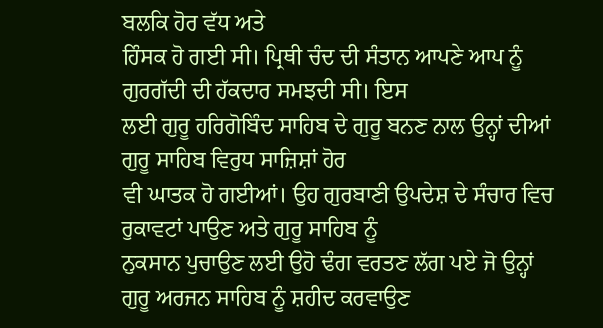ਬਲਕਿ ਹੋਰ ਵੱਧ ਅਤੇ
ਹਿੰਸਕ ਹੋ ਗਈ ਸੀ। ਪ੍ਰਿਥੀ ਚੰਦ ਦੀ ਸੰਤਾਨ ਆਪਣੇ ਆਪ ਨੂੰ ਗੁਰਗੱਦੀ ਦੀ ਹੱਕਦਾਰ ਸਮਝਦੀ ਸੀ। ਇਸ
ਲਈ ਗੁਰੂ ਹਰਿਗੋਬਿੰਦ ਸਾਹਿਬ ਦੇ ਗੁਰੂ ਬਨਣ ਨਾਲ ਉਨ੍ਹਾਂ ਦੀਆਂ ਗੁਰੂ ਸਾਹਿਬ ਵਿਰੁਧ ਸਾਜ਼ਿਸ਼ਾਂ ਹੋਰ
ਵੀ ਘਾਤਕ ਹੋ ਗਈਆਂ। ਉਹ ਗੁਰਬਾਣੀ ਉਪਦੇਸ਼ ਦੇ ਸੰਚਾਰ ਵਿਚ ਰੁਕਾਵਟਾਂ ਪਾਉਣ ਅਤੇ ਗੁਰੂ ਸਾਹਿਬ ਨੂੰ
ਨੁਕਸਾਨ ਪੁਚਾਉਣ ਲਈ ਉਹੋ ਢੰਗ ਵਰਤਣ ਲੱਗ ਪਏ ਜੋ ਉਨ੍ਹਾਂ ਗੁਰੂ ਅਰਜਨ ਸਾਹਿਬ ਨੂੰ ਸ਼ਹੀਦ ਕਰਵਾਉਣ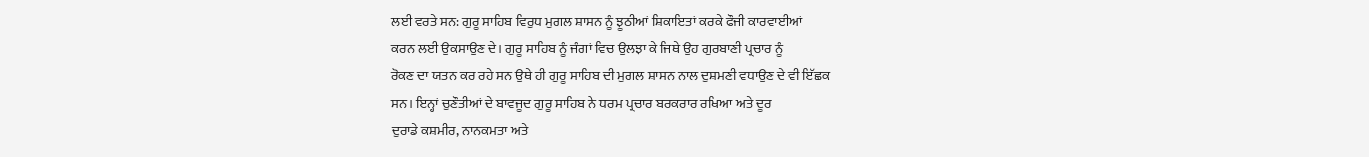ਲਈ ਵਰਤੇ ਸਨ: ਗੁਰੂ ਸਾਹਿਬ ਵਿਰੁਧ ਮੁਗਲ ਸ਼ਾਸਨ ਨੂੰ ਝੂਠੀਆਂ ਸ਼ਿਕਾਇਤਾਂ ਕਰਕੇ ਫੌਜੀ ਕਾਰਵਾਈਆਂ
ਕਰਨ ਲਈ ਉਕਸਾਉਣ ਦੇ। ਗੁਰੂ ਸਾਹਿਬ ਨੂੰ ਜੰਗਾਂ ਵਿਚ ਉਲਝਾ ਕੇ ਜਿਥੇ ਉਹ ਗੁਰਬਾਣੀ ਪ੍ਰਚਾਰ ਨੂੰ
ਰੋਕਣ ਦਾ ਯਤਨ ਕਰ ਰਹੇ ਸਨ ਉਥੇ ਹੀ ਗੁਰੂ ਸਾਹਿਬ ਦੀ ਮੁਗਲ ਸ਼ਾਸਨ ਨਾਲ ਦੁਸ਼ਮਣੀ ਵਧਾਉਣ ਦੇ ਵੀ ਇੱਛਕ
ਸਨ। ਇਨ੍ਹਾਂ ਚੁਣੌਤੀਆਂ ਦੇ ਬਾਵਜੂਦ ਗੁਰੂ ਸਾਹਿਬ ਨੇ ਧਰਮ ਪ੍ਰਚਾਰ ਬਰਕਰਾਰ ਰਖਿਆ ਅਤੇ ਦੂਰ
ਦੁਰਾਡੇ ਕਸ਼ਮੀਰ, ਨਾਨਕਮਤਾ ਅਤੇ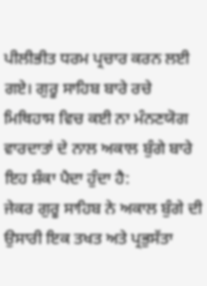ਪੀਲੀਭੀਤ ਧਰਮ ਪ੍ਰਚਾਰ ਕਰਨ ਲਈ ਗਏ। ਗੁਰੂ ਸਾਹਿਬ ਬਾਰੇ ਰਚੇ
ਮਿਥਿਹਾਸ ਵਿਚ ਕਈ ਨਾ ਮੰਨਣਯੋਗ ਵਾਰਦਾਤਾਂ ਦੇ ਨਾਲ ਅਕਾਲ ਬੁੰਗੇ ਬਾਰੇ ਇਹ ਸ਼ੰਕਾ ਪੈਦਾ ਹੁੰਦਾ ਹੈ:
ਜੇਕਰ ਗੁਰੂ ਸਾਹਿਬ ਨੇ ਅਕਾਲ ਬੁੰਗੇ ਦੀ ਉਸਾਰੀ ਇਕ ਤਖਤ ਅਤੇ ਪ੍ਰਭੁਸੱਤਾ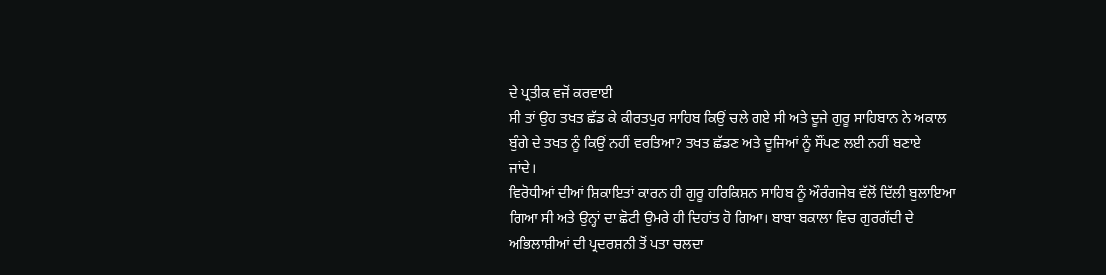ਦੇ ਪ੍ਰਤੀਕ ਵਜੋਂ ਕਰਵਾਈ
ਸੀ ਤਾਂ ਉਹ ਤਖਤ ਛੱਡ ਕੇ ਕੀਰਤਪੁਰ ਸਾਹਿਬ ਕਿਉਂ ਚਲੇ ਗਏ ਸੀ ਅਤੇ ਦੂਜੇ ਗੁਰੂ ਸਾਹਿਬਾਨ ਨੇ ਅਕਾਲ
ਬੁੰਗੇ ਦੇ ਤਖਤ ਨੂੰ ਕਿਉਂ ਨਹੀਂ ਵਰਤਿਆ? ਤਖਤ ਛੱਡਣ ਅਤੇ ਦੂਜਿਆਂ ਨੂੰ ਸੌਂਪਣ ਲਈ ਨਹੀਂ ਬਣਾਏ
ਜਾਂਦੇ।
ਵਿਰੋਧੀਆਂ ਦੀਆਂ ਸ਼ਿਕਾਇਤਾਂ ਕਾਰਨ ਹੀ ਗੁਰੂ ਹਰਿਕਿਸ਼ਨ ਸਾਹਿਬ ਨੂੰ ਔਰੰਗਜੇਬ ਵੱਲੋਂ ਦਿੱਲੀ ਬੁਲਾਇਆ
ਗਿਆ ਸੀ ਅਤੇ ਉਨ੍ਹਾਂ ਦਾ ਛੋਟੀ ਉਮਰੇ ਹੀ ਦਿਹਾਂਤ ਹੋ ਗਿਆ। ਬਾਬਾ ਬਕਾਲਾ ਵਿਚ ਗੁਰਗੱਦੀ ਦੇ
ਅਭਿਲਾਸ਼ੀਆਂ ਦੀ ਪ੍ਰਦਰਸ਼ਨੀ ਤੋਂ ਪਤਾ ਚਲਦਾ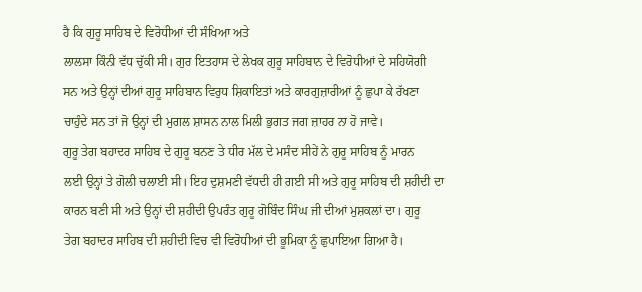ਹੈ ਕਿ ਗੁਰੂ ਸਾਹਿਬ ਦੇ ਵਿਰੋਧੀਆਂ ਦੀ ਸੰਖਿਆ ਅਤੇ
ਲਾਲਸਾ ਕਿੰਨੀ ਵੱਧ ਚੁੱਕੀ ਸੀ। ਗੁਰ ਇਤਹਾਸ ਦੇ ਲੇਖਕ ਗੁਰੂ ਸਾਹਿਬਾਨ ਦੇ ਵਿਰੋਧੀਆਂ ਦੇ ਸਹਿਯੋਗੀ
ਸਨ ਅਤੇ ਉਨ੍ਹਾਂ ਦੀਆਂ ਗੁਰੂ ਸਾਹਿਬਾਨ ਵਿਰੁਧ ਸ਼ਿਕਾਇਤਾਂ ਅਤੇ ਕਾਰਗੁਜ਼ਾਰੀਆਂ ਨੂੰ ਛੁਪਾ ਕੇ ਰੱਖਣਾ
ਚਾਹੁੰਦੇ ਸਨ ਤਾਂ ਜੋ ਉਨ੍ਹਾਂ ਦੀ ਮੁਗਲ ਸ਼ਾਸਨ ਨਾਲ ਮਿਲੀ ਭੁਗਤ ਜਗ ਜ਼ਾਹਰ ਨਾ ਹੋ ਜਾਵੇ।
ਗੁਰੂ ਤੇਗ ਬਹਾਦਰ ਸਾਹਿਬ ਦੇ ਗੁਰੂ ਬਨਣ ਤੇ ਧੀਰ ਮੱਲ ਦੇ ਮਸੰਦ ਸੀਹੇਂ ਨੇ ਗੁਰੂ ਸਾਹਿਬ ਨੂੰ ਮਾਰਨ
ਲਈ ਉਨ੍ਹਾਂ ਤੇ ਗੋਲੀ ਚਲਾਈ ਸੀ। ਇਹ ਦੁਸ਼ਮਣੀ ਵੱਧਦੀ ਹੀ ਗਈ ਸੀ ਅਤੇ ਗੁਰੂ ਸਾਹਿਬ ਦੀ ਸ਼ਹੀਦੀ ਦਾ
ਕਾਰਨ ਬਣੀ ਸੀ ਅਤੇ ਉਨ੍ਹਾਂ ਦੀ ਸ਼ਹੀਦੀ ਉਪਰੰਤ ਗੁਰੂ ਗੋਬਿੰਦ ਸਿੰਘ ਜੀ ਦੀਆਂ ਮੁਸ਼ਕਲਾਂ ਦਾ। ਗੁਰੂ
ਤੇਗ ਬਹਾਦਰ ਸਾਹਿਬ ਦੀ ਸ਼ਹੀਦੀ ਵਿਚ ਵੀ ਵਿਰੋਧੀਆਂ ਦੀ ਭੂਮਿਕਾ ਨੂੰ ਛੁਪਾਇਆ ਗਿਆ ਹੈ।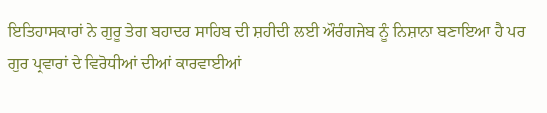ਇਤਿਹਾਸਕਾਰਾਂ ਨੇ ਗੁਰੂ ਤੇਗ ਬਹਾਦਰ ਸਾਹਿਬ ਦੀ ਸ਼ਹੀਦੀ ਲਈ ਔਰੰਗਜੇਬ ਨੂੰ ਨਿਸ਼ਾਨਾ ਬਣਾਇਆ ਹੈ ਪਰ
ਗੁਰ ਪ੍ਰਵਾਰਾਂ ਦੇ ਵਿਰੋਧੀਆਂ ਦੀਆਂ ਕਾਰਵਾਈਆਂ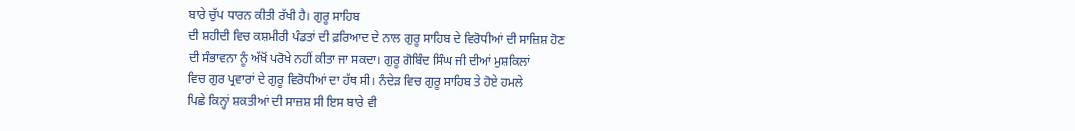ਬਾਰੇ ਚੁੱਪ ਧਾਰਨ ਕੀਤੀ ਰੱਖੀ ਹੈ। ਗੁਰੂ ਸਾਹਿਬ
ਦੀ ਸ਼ਹੀਦੀ ਵਿਚ ਕਸ਼ਮੀਰੀ ਪੰਡਤਾਂ ਦੀ ਫ਼ਰਿਆਦ ਦੇ ਨਾਲ ਗੁਰੂ ਸਾਹਿਬ ਦੇ ਵਿਰੋਧੀਆਂ ਦੀ ਸਾਜ਼ਿਸ਼ ਹੋਣ
ਦੀ ਸੰਭਾਵਨਾ ਨੂੰ ਅੱਖੋਂ ਪਰੋਖੇ ਨਹੀਂ ਕੀਤਾ ਜਾ ਸਕਦਾ। ਗੁਰੂ ਗੋਬਿੰਦ ਸਿੰਘ ਜੀ ਦੀਆਂ ਮੁਸ਼ਕਿਲਾਂ
ਵਿਚ ਗੁਰ ਪ੍ਰਵਾਰਾਂ ਦੇ ਗੁਰੂ ਵਿਰੋਧੀਆਂ ਦਾ ਹੱਥ ਸੀ। ਨੰਦੇੜ ਵਿਚ ਗੁਰੂ ਸਾਹਿਬ ਤੇ ਹੋਏ ਹਮਲੇ
ਪਿਛੇ ਕਿਨ੍ਹਾਂ ਸ਼ਕਤੀਆਂ ਦੀ ਸਾਜ਼ਸ਼ ਸੀ ਇਸ ਬਾਰੇ ਵੀ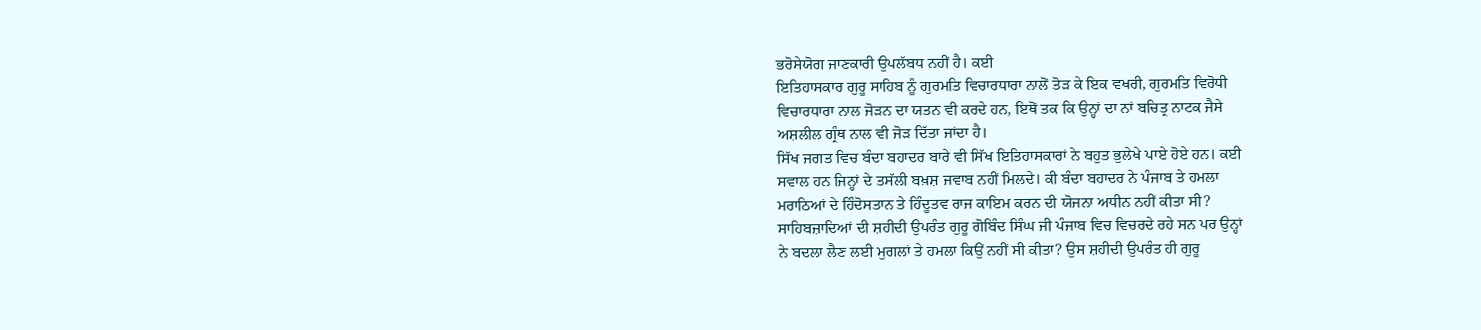ਭਰੋਸੇਯੋਗ ਜਾਣਕਾਰੀ ਉਪਲੱਬਧ ਨਹੀਂ ਹੈ। ਕਈ
ਇਤਿਹਾਸਕਾਰ ਗੁਰੂ ਸਾਹਿਬ ਨੂੰ ਗੁਰਮਤਿ ਵਿਚਾਰਧਾਰਾ ਨਾਲੋਂ ਤੋੜ ਕੇ ਇਕ ਵਖਰੀ, ਗੁਰਮਤਿ ਵਿਰੋਧੀ
ਵਿਚਾਰਧਾਰਾ ਨਾਲ ਜੋੜਨ ਦਾ ਯਤਨ ਵੀ ਕਰਦੇ ਹਨ, ਇਥੋਂ ਤਕ ਕਿ ਉਨ੍ਹਾਂ ਦਾ ਨਾਂ ਬਚਿਤ੍ਰ ਨਾਟਕ ਜੈਸੇ
ਅਸ਼ਲੀਲ ਗ੍ਰੰਥ ਨਾਲ ਵੀ ਜੋੜ ਦਿੱਤਾ ਜਾਂਦਾ ਹੈ।
ਸਿੱਖ ਜਗਤ ਵਿਚ ਬੰਦਾ ਬਹਾਦਰ ਬਾਰੇ ਵੀ ਸਿੱਖ ਇਤਿਹਾਸਕਾਰਾਂ ਨੇ ਬਹੁਤ ਭੁਲੇਖੇ ਪਾਏ ਹੋਏ ਹਨ। ਕਈ
ਸਵਾਲ ਹਨ ਜਿਨ੍ਹਾਂ ਦੇ ਤਸੱਲੀ ਬਖ਼ਸ਼ ਜਵਾਬ ਨਹੀਂ ਮਿਲਦੇ। ਕੀ ਬੰਦਾ ਬਹਾਦਰ ਨੇ ਪੰਜਾਬ ਤੇ ਹਮਲਾ
ਮਰਾਠਿਆਂ ਦੇ ਹਿੰਦੋਸਤਾਨ ਤੇ ਹਿੰਦੂਤਵ ਰਾਜ ਕਾਇਮ ਕਰਨ ਦੀ ਯੋਜਨਾ ਅਧੀਨ ਨਹੀਂ ਕੀਤਾ ਸੀ?
ਸਾਹਿਬਜ਼ਾਦਿਆਂ ਦੀ ਸ਼ਹੀਦੀ ਉਪਰੰਤ ਗੁਰੂ ਗੋਬਿੰਦ ਸਿੰਘ ਜੀ ਪੰਜਾਬ ਵਿਚ ਵਿਚਰਦੇ ਰਹੇ ਸਨ ਪਰ ਉਨ੍ਹਾਂ
ਨੇ ਬਦਲਾ ਲੈਣ ਲਈ ਮੁਗਲਾਂ ਤੇ ਹਮਲਾ ਕਿਉਂ ਨਹੀਂ ਸੀ ਕੀਤਾ? ਉਸ ਸ਼ਹੀਦੀ ਉਪਰੰਤ ਹੀ ਗੁਰੂ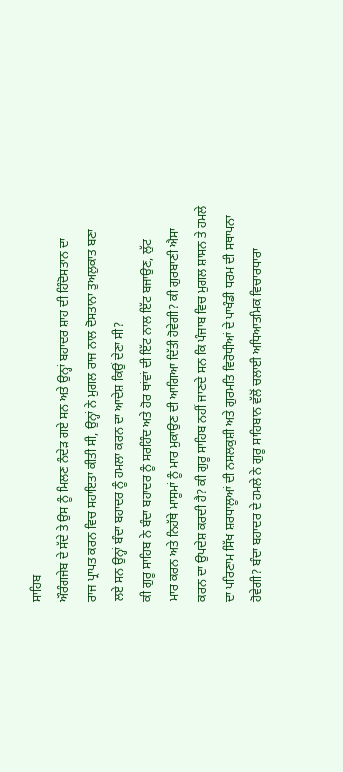ਸਾਹਿਬ
ਔਰੰਗਜੇਬ ਦੇ ਸੱਦੇ ਤੇ ਉਸ ਨੂੰ ਮਿਲਣ ਨੰਦੇੜ ਗਏ ਸਨ ਅਤੇ ਉਨ੍ਹਾਂ ਬਹਾਦਰ ਸ਼ਾਹ ਦੀ ਹਿੰਦੋਸਤਾਨ ਦਾ
ਰਾਜ ਪ੍ਰਾਪਤ ਕਰਨ ਵਿਚ ਸਹਾਇਤਾ ਕੀਤੀ ਸੀ, ਉਨ੍ਹਾਂ ਨੇ ਮੁਗਲ ਰਾਜ ਨਾਲ ਦੋਸਤਾਨਾ ਤੁਅਲੁਕਾਤ ਬਣਾ
ਲਏ ਸਨ ਉਨ੍ਹਾਂ ਬੰਦਾ ਬਹਾਦਰ ਨੂੰ ਹਮਲਾ ਕਰਨ ਦਾ ਆਦੇਸ਼ ਕਿਉਂ ਦੇਣਾ ਸੀ?
ਕੀ ਗੁਰੂ ਸਾਹਿਬ ਨੇ ਬੰਦਾ ਬਹਾਦਰ ਨੂੰ ਸਰਹਿੰਦ ਅਤੇ ਹੋਰ ਥਾਂਵਾਂ ਦੀ ਇੱਟ ਨਾਲ ਇੱਟ ਬਜਾਉਣ, ਲੁੱਟ
ਮਾਰ ਕਰਨ ਅਤੇ ਨਿਹੱਥੇ ਮਾਸੂਮਾਂ ਨੂੰ ਮਾਰ ਮੁਕਾਉਣ ਦੀ ਆਗਿਆ ਦਿੱਤੀ ਹੋਵੇਗੀ? ਕੀ ਗੁਰਬਾਣੀ ਐਸਾ
ਕਰਨ ਦਾ ਉਪਦੇਸ਼ ਕਰਦੀ ਹੈ? ਕੀ ਗੁਰੂ ਸਾਹਿਬ ਨਹੀਂ ਜਾਣਦੇ ਸਨ ਕਿ ਪੰਜਾਬ ਵਿਚ ਮੁਗਲ ਸ਼ਾਸਨ ਤੇ ਹਮਲੇ
ਦਾ ਪਰਿਣਾਮ ਸਿੱਖ ਸ਼ਰਧਾਲੂਆਂ ਦੀ ਨਸਲਕੁਸ਼ੀ ਅਤੇ ਗੁਰਮਤਿ ਵਿਰੋਧੀਆਂ ਦੇ ਪਾਖੰਡੀ ਧਰਮ ਦੀ ਸਥਾਪਨਾ
ਹੋਵੇਗੀ? ਬੰਦਾ ਬਹਾਦਰ ਦੇ ਹਮਲੇ ਨੇ ਗੁਰੂ ਸਾਹਿਬਾਨ ਵੱਲੋਂ ਚਲਾਈ ਅਧਿਆਤਮਿਕ ਵਿਚਾਰਧਾਰਾ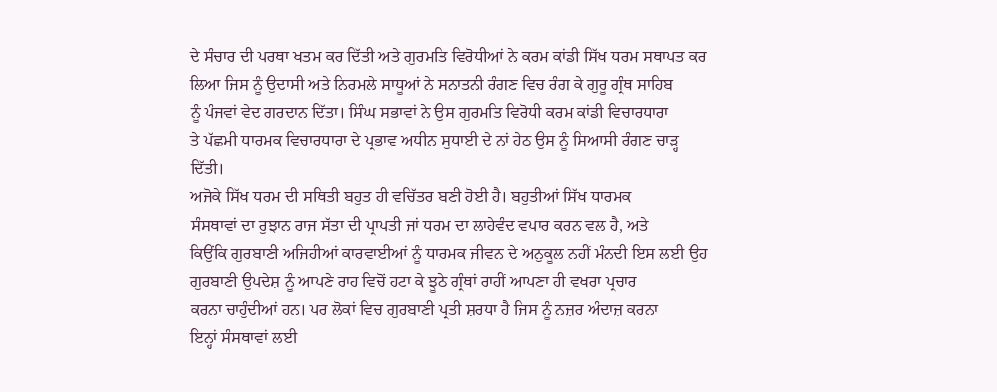ਦੇ ਸੰਚਾਰ ਦੀ ਪਰਥਾ ਖਤਮ ਕਰ ਦਿੱਤੀ ਅਤੇ ਗੁਰਮਤਿ ਵਿਰੋਧੀਆਂ ਨੇ ਕਰਮ ਕਾਂਡੀ ਸਿੱਖ ਧਰਮ ਸਥਾਪਤ ਕਰ
ਲਿਆ ਜਿਸ ਨੂੰ ਉਦਾਸੀ ਅਤੇ ਨਿਰਮਲੇ ਸਾਧੂਆਂ ਨੇ ਸਨਾਤਨੀ ਰੰਗਣ ਵਿਚ ਰੰਗ ਕੇ ਗੁਰੂ ਗ੍ਰੰਥ ਸਾਹਿਬ
ਨੂੰ ਪੰਜਵਾਂ ਵੇਦ ਗਰਦਾਨ ਦਿੱਤਾ। ਸਿੰਘ ਸਭਾਵਾਂ ਨੇ ਉਸ ਗੁਰਮਤਿ ਵਿਰੋਧੀ ਕਰਮ ਕਾਂਡੀ ਵਿਚਾਰਧਾਰਾ
ਤੇ ਪੱਛਮੀ ਧਾਰਮਕ ਵਿਚਾਰਧਾਰਾ ਦੇ ਪ੍ਰਭਾਵ ਅਧੀਨ ਸੁਧਾਈ ਦੇ ਨਾਂ ਹੇਠ ਉਸ ਨੂੰ ਸਿਆਸੀ ਰੰਗਣ ਚਾੜ੍ਹ
ਦਿੱਤੀ।
ਅਜੋਕੇ ਸਿੱਖ ਧਰਮ ਦੀ ਸਥਿਤੀ ਬਹੁਤ ਹੀ ਵਚਿੱਤਰ ਬਣੀ ਹੋਈ ਹੈ। ਬਹੁਤੀਆਂ ਸਿੱਖ ਧਾਰਮਕ
ਸੰਸਥਾਵਾਂ ਦਾ ਰੁਝਾਨ ਰਾਜ ਸੱਤਾ ਦੀ ਪ੍ਰਾਪਤੀ ਜਾਂ ਧਰਮ ਦਾ ਲਾਹੇਵੰਦ ਵਪਾਰ ਕਰਨ ਵਲ ਹੈ, ਅਤੇ
ਕਿਉਂਕਿ ਗੁਰਬਾਣੀ ਅਜਿਹੀਆਂ ਕਾਰਵਾਈਆਂ ਨੂੰ ਧਾਰਮਕ ਜੀਵਨ ਦੇ ਅਨੁਕੂਲ ਨਹੀਂ ਮੰਨਦੀ ਇਸ ਲਈ ਉਹ
ਗੁਰਬਾਣੀ ਉਪਦੇਸ਼ ਨੂੰ ਆਪਣੇ ਰਾਹ ਵਿਚੋਂ ਹਟਾ ਕੇ ਝੂਠੇ ਗ੍ਰੰਥਾਂ ਰਾਹੀਂ ਆਪਣਾ ਹੀ ਵਖਰਾ ਪ੍ਰਚਾਰ
ਕਰਨਾ ਚਾਹੁੰਦੀਆਂ ਹਨ। ਪਰ ਲੋਕਾਂ ਵਿਚ ਗੁਰਬਾਣੀ ਪ੍ਰਤੀ ਸ਼ਰਧਾ ਹੈ ਜਿਸ ਨੂੰ ਨਜ਼ਰ ਅੰਦਾਜ਼ ਕਰਨਾ
ਇਨ੍ਹਾਂ ਸੰਸਥਾਵਾਂ ਲਈ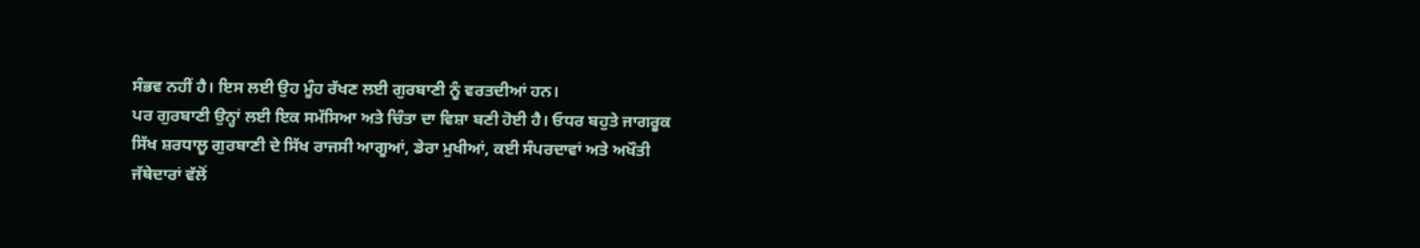ਸੰਭਵ ਨਹੀਂ ਹੈ। ਇਸ ਲਈ ਉਹ ਮੂੰਹ ਰੱਖਣ ਲਈ ਗੁਰਬਾਣੀ ਨੂੰ ਵਰਤਦੀਆਂ ਹਨ।
ਪਰ ਗੁਰਬਾਣੀ ਉਨ੍ਹਾਂ ਲਈ ਇਕ ਸਮੱਸਿਆ ਅਤੇ ਚਿੰਤਾ ਦਾ ਵਿਸ਼ਾ ਬਣੀ ਹੋਈ ਹੈ। ਓਧਰ ਬਹੁਤੇ ਜਾਗਰੂਕ
ਸਿੱਖ ਸ਼ਰਧਾਲੂ ਗੁਰਬਾਣੀ ਦੇ ਸਿੱਖ ਰਾਜਸੀ ਆਗੂਆਂ, ਡੇਰਾ ਮੁਖੀਆਂ, ਕਈ ਸੰਪਰਦਾਵਾਂ ਅਤੇ ਅਖੌਤੀ
ਜੱਥੇਦਾਰਾਂ ਵੱਲੋਂ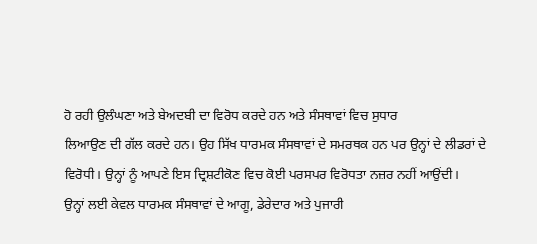ਹੋ ਰਹੀ ਉਲੰਘਣਾ ਅਤੇ ਬੇਅਦਬੀ ਦਾ ਵਿਰੋਧ ਕਰਦੇ ਹਨ ਅਤੇ ਸੰਸਥਾਵਾਂ ਵਿਚ ਸੁਧਾਰ
ਲਿਆਉਣ ਦੀ ਗੱਲ ਕਰਦੇ ਹਨ। ਉਹ ਸਿੱਖ ਧਾਰਮਕ ਸੰਸਥਾਵਾਂ ਦੇ ਸਮਰਥਕ ਹਨ ਪਰ ਉਨ੍ਹਾਂ ਦੇ ਲੀਡਰਾਂ ਦੇ
ਵਿਰੋਧੀ। ਉਨ੍ਹਾਂ ਨੂੰ ਆਪਣੇ ਇਸ ਦ੍ਰਿਸ਼ਟੀਕੋਣ ਵਿਚ ਕੋਈ ਪਰਸਪਰ ਵਿਰੋਧਤਾ ਨਜ਼ਰ ਨਹੀਂ ਆਉਂਦੀ।
ਉਨ੍ਹਾਂ ਲਈ ਕੇਵਲ ਧਾਰਮਕ ਸੰਸਥਾਵਾਂ ਦੇ ਆਗੂ, ਡੇਰੇਦਾਰ ਅਤੇ ਪੁਜਾਰੀ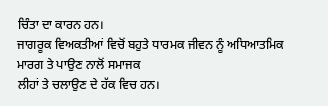ਚਿੰਤਾ ਦਾ ਕਾਰਨ ਹਨ।
ਜਾਗਰੂਕ ਵਿਅਕਤੀਆਂ ਵਿਚੋਂ ਬਹੁਤੇ ਧਾਰਮਕ ਜੀਵਨ ਨੂੰ ਅਧਿਆਤਮਿਕ ਮਾਰਗ ਤੇ ਪਾਉਣ ਨਾਲੋਂ ਸਮਾਜਕ
ਲੀਹਾਂ ਤੇ ਚਲਾਉਣ ਦੇ ਹੱਕ ਵਿਚ ਹਨ।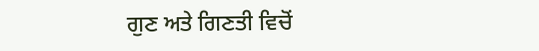ਗੁਣ ਅਤੇ ਗਿਣਤੀ ਵਿਚੋਂ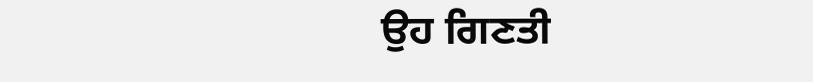ਉਹ ਗਿਣਤੀ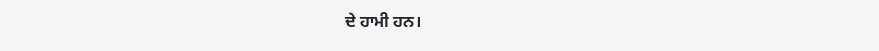ਦੇ ਹਾਮੀ ਹਨ।